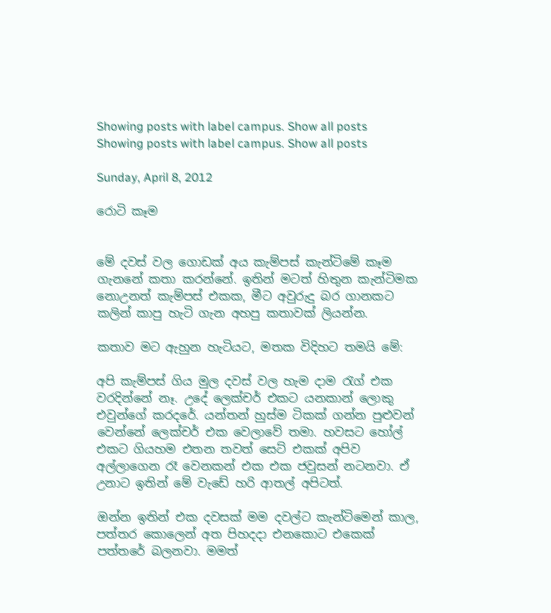Showing posts with label campus. Show all posts
Showing posts with label campus. Show all posts

Sunday, April 8, 2012

රොටි කෑම


මේ දවස් වල ගොඩක් අය කැම්පස් කැන්ටිමේ කෑම ගැනනේ කතා කරන්නේ. ඉතින් මටත් හිතුන කැන්ටිමක නොඋනත් කැම්පස් එකක, මීට අවුරුදු බර ගානකට කලින් කාපු හැටි ගැන අහපු කතාවක් ලියන්න.

කතාව මට ඇහුන හැටියට, මතක විදිහට තමයි මේ:

අපි කැම්පස් ගිය මුල දවස් වල හැම දාම රැග් එක වරදින්නේ නෑ. උදේ ලෙක්චර් එකට යනකාන් ලොකු එවුන්ගේ කරදරේ. යන්තන් හුස්ම ටිකක් ගන්න පුළුවන් වෙන්නේ ලෙක්චර් එක වෙලාවේ තමා. හවසට හෝල් එකට ගියහම එතන තවත් සෙට් එකක් අපිව අල්ලාගෙන රෑ වෙනකන් එක එක ජවුසන් නටනවා. ඒ උනාට ඉතින් මේ වැඩේ හරි ආතල් අපිටත්.

ඔන්න ඉතින් එක දවසක් මම දවල්ට කැන්ටිමෙන් කාල, පත්තර කොලෙන් අත පිහදදා එනකොට එකෙක් පත්තරේ බලනවා. මමත්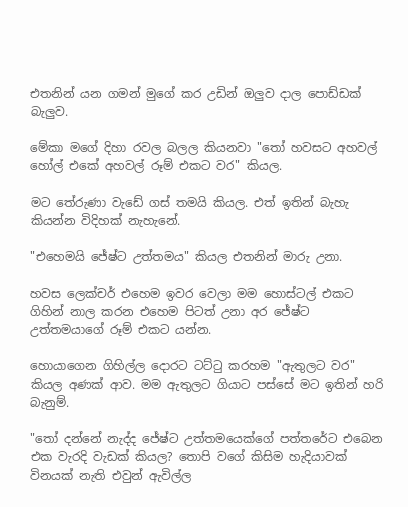එතනින් යන ගමන් මුගේ කර උඩින් ඔලුව දාල පොඩ්ඩක් බැලුව.

මේකා මගේ දිහා රවල බලල කියනවා "තෝ හවසට අහවල් හෝල් එකේ අහවල් රූම් එකට වර" කියල.

මට තේරුණා වැඩේ ගස් තමයි කියල. එත් ඉතින් බැහැ කියන්න විදිහක් නැහැනේ.

"එහෙමයි ජේෂ්ට උත්තමය" කියල එතනින් මාරු උනා.

හවස ලෙක්චර් එහෙම ඉවර වෙලා මම හොස්ටල් එකට ගිහින් නාල කරන එහෙම පිටත් උනා අර ජේෂ්ට උත්තමයාගේ රූම් එකට යන්න.

හොයාගෙන ගිහිල්ල දොරට ටට්ටු කරහම "ඇතුලට වර" කියල අණක් ආව. මම ඇතුලට ගියාට පස්සේ මට ඉතින් හරි බැනුම්.

"තෝ දන්නේ නැද්ද ජේෂ්ට උත්තමයෙක්ගේ පත්තරේට එබෙන එක වැරදි වැඩක් කියල? තොපි වගේ කිසිම හැදියාවක් විනයක් නැති එවුන් ඇවිල්ල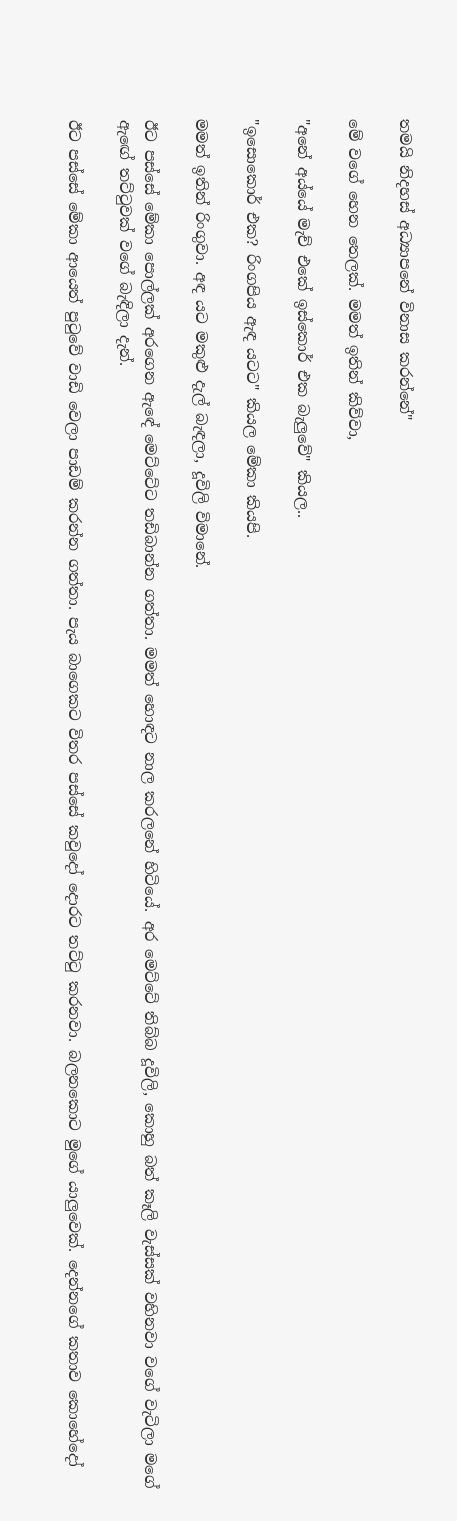තමයි නිදහස් අධ්‍යාපනේ විනාස කරන්නේ"

මේ වගේ හෙන තෙලක්. මමත් ඉතින් කිව්වා,

"අනේ අය්යේ මැච් එකේ ඉස්කොර් එක බැලුවේ" කියල..

"ඉසොකොර් එක? රිංගපිය ඇඳ යටට" කියල මේකා කියපි.

මමත් ඉතින් රිංගුවා. අඳ යට මකුළු දැල් බැඳලා, දූවිලි විමානේ.

ඊට පස්සේ මේකා පොල්ලක් අරගෙන ඇඳේ මෙට්ටේට තඩිබාන්න ගත්තා. මමත් හොඳට නාල කරලනේ හිටියේ. අර මෙට්ටේ තිබ්බ දූවිලි, කොහු බත් කෑලි වැස්සක් වහිනවා වගේ වැටිලා මගේ ඇඟේ තට්ටුවක් වගේ බැඳිලා දැන්.

ඊට පස්සේ මේකා ආයෙත් පුටුවේ වාඩි වෙලා පාඩම් කරන්න ගත්තා. පැය බාගෙකට විතර පස්සේ කවුදෝ දොරට තට්ටු කරනවා. බලනකොට මුගේ යාලුවෙක්. දෙන්නගේ කතාව කොහේදෝ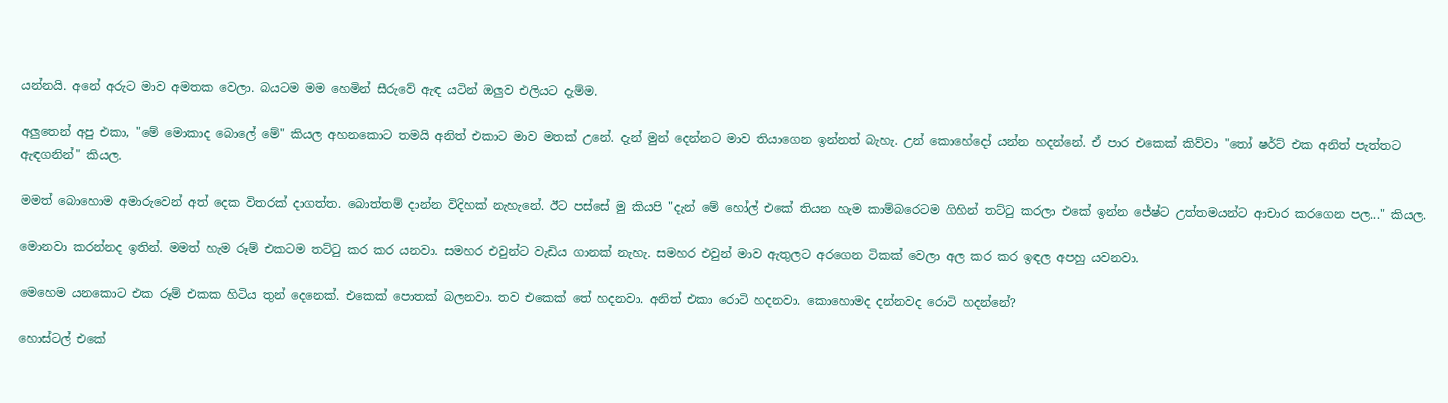යන්නයි. අනේ අරුට මාව අමතක වෙලා. බයටම මම හෙමින් සීරුවේ ඇඳ යටින් ඔලුව එලියට දැම්ම.

අලුතෙන් අපු එකා, "මේ මොකාද බොලේ මේ" කියල අහනකොට තමයි අනිත් එකාට මාව මතක් උනේ. දැන් මුන් දෙන්නට මාව තියාගෙන ඉන්නත් බැහැ. උන් කොහේදෝ යන්න හදන්නේ. ඒ පාර එකෙක් කිව්වා "තෝ ෂර්ට් එක අනිත් පැත්තට ඇඳගනින්" කියල.

මමත් බොහොම අමාරුවෙන් අත් දෙක විතරක් දාගත්ත. බොත්තම් දාන්න විදිහක් නැහැනේ. ඊට පස්සේ මු කියපි "දැන් මේ හෝල් එකේ තියන හැම කාම්බරෙටම ගිහින් තට්ටු කරලා එකේ ඉන්න ජේෂ්ට උත්තමයන්ට ආචාර කරගෙන පල..." කියල.

මොනවා කරන්නද ඉතින්. මමත් හැම රූම් එකටම තට්ටු කර කර යනවා. සමහර එවුන්ට වැඩිය ගානක් නැහැ. සමහර එවුන් මාව ඇතුලට අරගෙන ටිකක් වෙලා අල කර කර ඉඳල අපහු යවනවා.

මෙහෙම යනකොට එක රූම් එකක හිටිය තුන් දෙනෙක්. එකෙක් පොතක් බලනවා. තව එකෙක් තේ හදනවා. අනිත් එකා රොටි හදනවා. කොහොමද දන්නවද රොටි හදන්නේ?

හොස්ටල් එකේ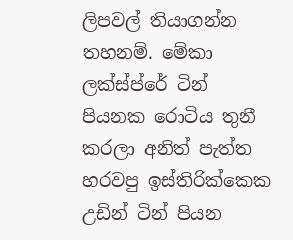ලිපවල් තියාගන්න තහනම්. මේකා ලක්ස්ප්රේ ටින් පියනක රොටිය තුනී කරලා අනිත් පැත්ත හරවපු ඉස්තිරික්කෙක උඩින් ටින් පියන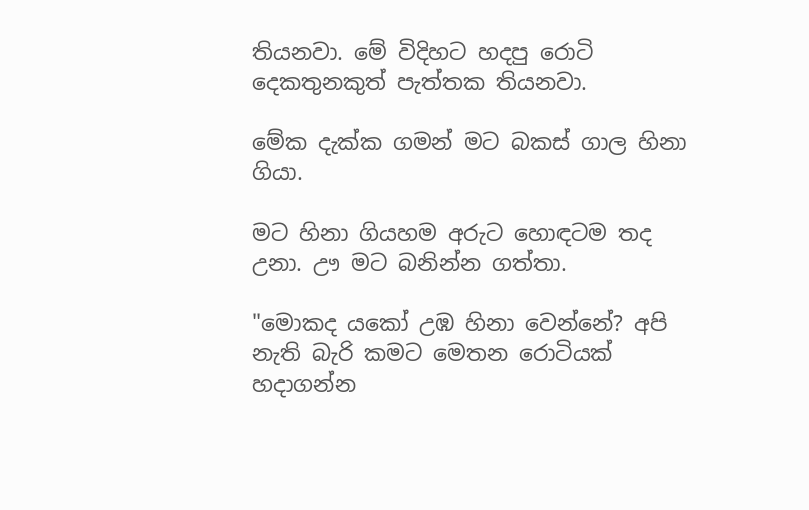තියනවා. මේ විදිහට හදපු රොටි දෙකතුනකුත් පැත්තක තියනවා.

මේක දැක්ක ගමන් මට බකස් ගාල හිනා ගියා.

මට හිනා ගියහම අරුට හොඳටම තද උනා. ඌ මට බනින්න ගත්තා.

"මොකද යකෝ උඹ හිනා වෙන්නේ? අපි නැති බැරි කමට මෙතන රොටියක් හදාගන්න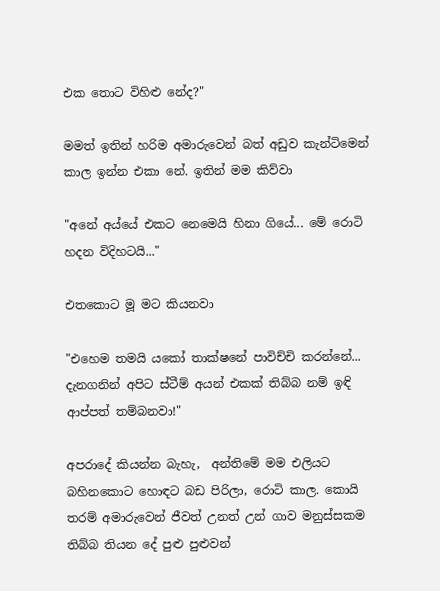එක තොට විහිළු නේද?"

මමත් ඉතින් හරිම අමාරුවෙන් බත් අඩුව කැන්ටිමෙන් කාල ඉන්න එකා නේ. ඉතින් මම කිව්වා

"අනේ අය්යේ එකට නෙමෙයි හිනා ගියේ... මේ රොටි හදන විදිහටයි..."

එතකොට මූ මට කියනවා

"එහෙම තමයි යකෝ තාක්ෂනේ පාවිච්චි කරන්නේ... දැනගනින් අපිට ස්ටීම් අයන් එකක් තිබ්බ නම් ඉඳි ආප්පත් තම්බනවා!"

අපරාදේ කියන්න බැහැ,  අන්තිමේ මම එලියට බහිනකොට හොඳට බඩ පිරිලා, රොටි කාල. කොයි තරම් අමාරුවෙන් ජීවත් උනත් උන් ගාව මනුස්සකම තිබ්බ තියන දේ පුළු පුළුවන්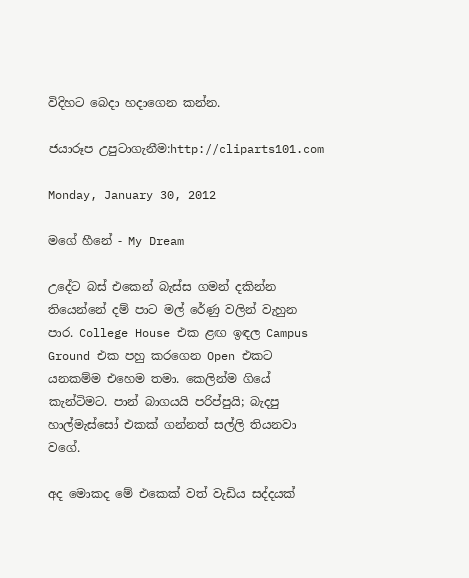විදිහට බෙදා හදාගෙන කන්න.

ජයාරූප උපුටාගැනීම:http://cliparts101.com

Monday, January 30, 2012

මගේ හීනේ - My Dream

උදේට බස් එකෙන් බැස්ස ගමන් දකින්න තියෙන්නේ දම් පාට මල් රේණු වලින් වැහුන පාර. College House එක ළඟ ඉඳල Campus Ground එක පහු කරගෙන Open එකට යනකම්ම එහෙම තමා. කෙලින්ම ගියේ කැන්ටිමට. පාන් බාගයයි පරිප්පුයි; බැදපු හාල්මැස්සෝ එකක් ගන්නත් සල්ලි තියනවා වගේ.

අද මොකද මේ එකෙක් වත් වැඩිය සද්දයක්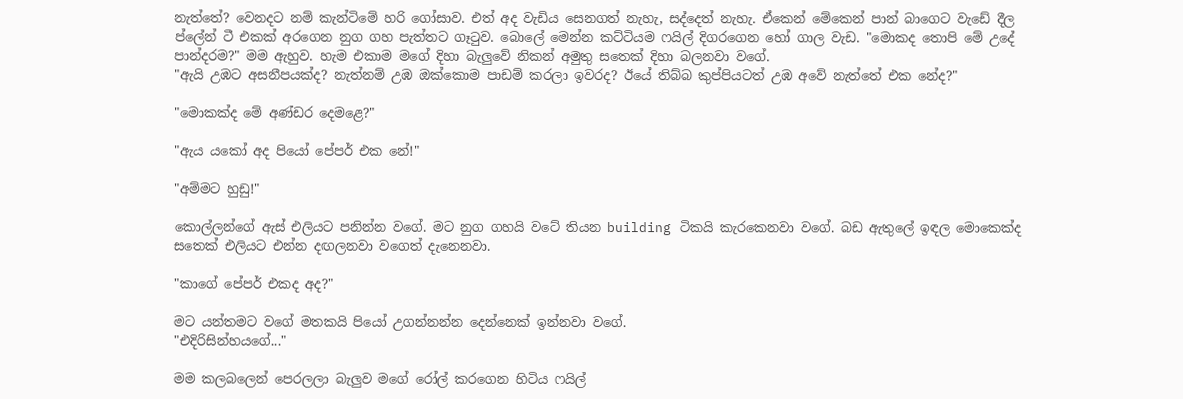නැත්තේ? වෙනදට නම් කැන්ටිමේ හරි ගෝසාව. එත් අද වැඩිය සෙනගත් නැහැ, සද්දෙත් නැහැ. ඒකෙන් මේකෙන් පාන් බාගෙට වැඩේ දීල ප්ලේන් ටී එකක් අරගෙන නුග ගහ පැත්තට ගෑටුව. බොලේ මෙන්න කට්ටියම ෆයිල් දිගරගෙන හෝ ගාල වැඩ. "මොකද තොපි මේ උදේ පාන්දරම?" මම ඇහුව. හැම එකාම මගේ දිහා බැලුවේ නිකන් අමුතු සතෙක් දිහා බලනවා වගේ.
"ඇයි උඹට අසනීපයක්ද? නැත්නම් උඹ ඔක්කොම පාඩම් කරලා ඉවරද? ඊයේ තිබ්බ කුප්පියටත් උඹ අවේ නැත්තේ එක නේද?"

"මොකක්ද මේ අණ්ඩර දෙමළෙ?"

"ඇය යකෝ අද පියෝ පේපර් එක නේ!"

"අම්මට හුඩු!"

කොල්ලන්ගේ ඇස් එලියට පනින්න වගේ. මට නුග ගහයි වටේ තියන building ටිකයි කැරකෙනවා වගේ. බඩ ඇතුලේ ඉඳල මොකෙක්ද සතෙක් එලියට එන්න දඟලනවා වගෙත් දැනෙනවා.

"කාගේ පේපර් එකද අද?"

මට යන්තමට වගේ මතකයි පියෝ උගන්නන්න දෙන්නෙක් ඉන්නවා වගේ.
"එදිරිසින්හයගේ..."

මම කලබලෙන් පෙරලලා බැලුව මගේ රෝල් කරගෙන හිටිය ෆයිල්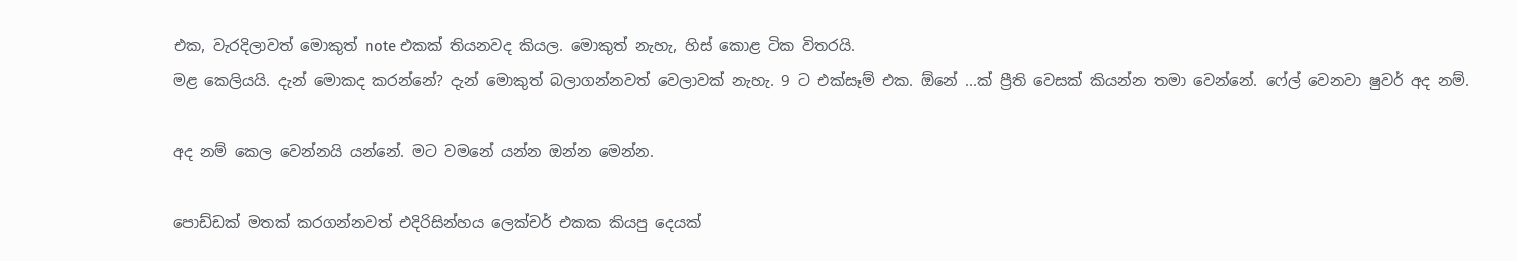එක, වැරදිලාවත් මොකුත් note එකක් තියනවද කියල. මොකුත් නැහැ, හිස් කොළ ටික විතරයි.
මළ කෙලියයි. දැන් මොකද කරන්නේ? දැන් මොකුත් බලාගන්නවත් වෙලාවක් නැහැ. 9 ට එක්සෑම් එක. ඕනේ ...ක් ප්‍රීති වෙසක් කියන්න තමා වෙන්නේ. ෆේල් වෙනවා ෂුවර් අද නම්.

අද නම් කෙල වෙන්නයි යන්නේ. මට වමනේ යන්න ඔන්න මෙන්න.

පොඩ්ඩක් මතක් කරගන්නවත් එදිරිසින්හය ලෙක්චර් එකක කියපු දෙයක්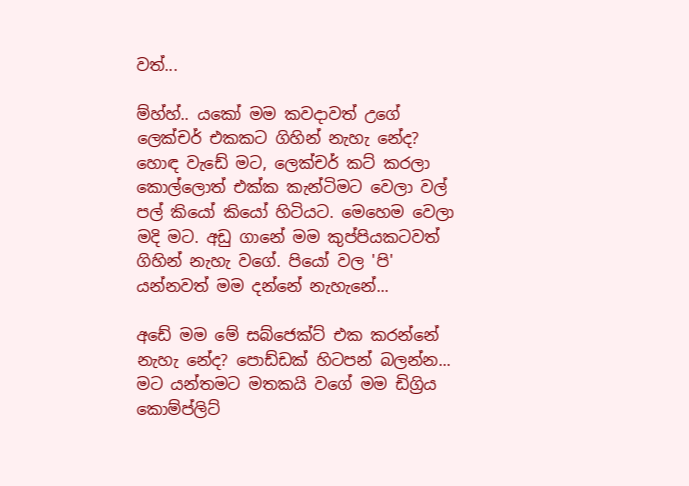වත්...

ම්හ්හ්.. යකෝ මම කවදාවත් උගේ ලෙක්චර් එකකට ගිහින් නැහැ නේද? හොඳ වැඩේ මට, ලෙක්චර් කට් කරලා කොල්ලොත් එක්ක කැන්ටිමට වෙලා වල් පල් කියෝ කියෝ හිටියට. මෙහෙම වෙලා මදි මට. අඩු ගානේ මම කුප්පියකටවත් ගිහින් නැහැ වගේ. පියෝ වල 'පි' යන්නවත් මම දන්නේ නැහැනේ...

අඩේ මම මේ සබ්ජෙක්ට් එක කරන්නේ නැහැ නේද? පොඩ්ඩක් හිටපන් බලන්න...
මට යන්තමට මතකයි වගේ මම ඩිග්‍රිය කොම්ප්ලිට්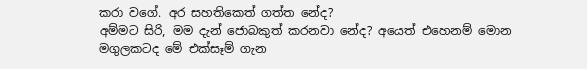කරා වගේ. අර සහතිකෙත් ගත්ත නේද?
අම්මට සිරි, මම දැන් ජොබකුත් කරනවා නේද? අයෙත් එහෙනම් මොන මගුලකටද මේ එක්සෑම් ගැන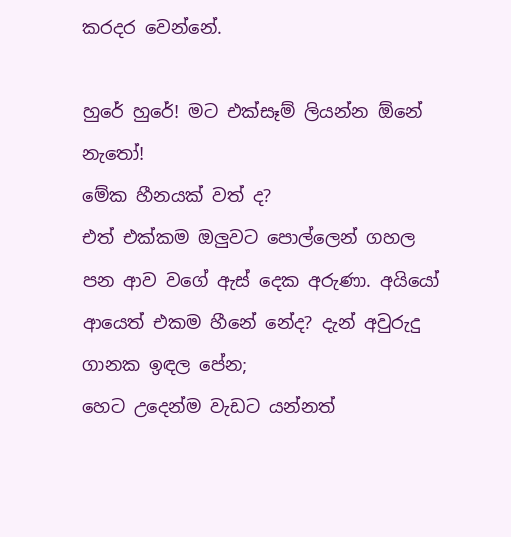කරදර වෙන්නේ.

හුරේ හුරේ! මට එක්සෑම් ලියන්න ඕනේ නැතෝ!
මේක හීනයක් වත් ද?
එත් එක්කම ඔලුවට පොල්ලෙන් ගහල පන ආව වගේ ඇස් දෙක අරුණා. අයියෝ ආයෙත් එකම හීනේ නේද? දැන් අවුරුදු ගානක ඉඳල පේන;
හෙට උදෙන්ම වැඩට යන්නත්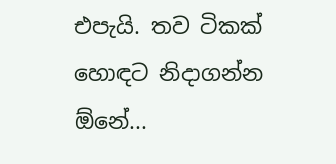එපැයි. තව ටිකක් හොඳට නිදාගන්න ඕනේ...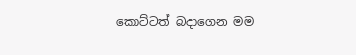කොට්ටත් බදාගෙන මම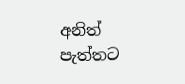අනිත් පැත්තට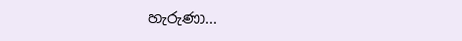හැරුණා...